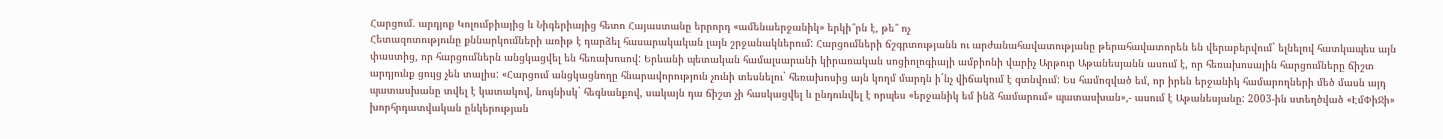Հարցում. արդյոք Կոլումբիայից և Նիգերիայից հետո Հայաստանը երրորդ «ամենաերջանիկ» երկի՞րն է, թե՞ ոչ
Հետազոտությունը քննարկումների առիթ է դարձել հասարակական լայն շրջանակներում: Հարցումների ճշգրտությանն ու արժանահավատությանը թերահավատորեն են վերաբերվում` ելնելով հատկապես այն փաստից, որ հարցումներն անցկացվել են հեռախոսով: Երևանի պետական համալսարանի կիրառական սոցիոլոգիայի ամբիոնի վարիչ Արթուր Աթանեսյանն ասում է, որ հեռախոսային հարցումները ճիշտ արդյունք ցույց չեն տալիս: «Հարցում անցկացնողը հնարավորություն չունի տեսնելու` հեռախոսից այն կողմ մարդն ի´նչ վիճակում է գտնվում: Ես համոզված եմ, որ իրեն երջանիկ համարողների մեծ մասն այդ պատասխանը տվել է կատակով, նույնիսկ` հեգնանքով, սակայն դա ճիշտ չի հասկացվել և ընդունվել է որպես «երջանիկ եմ ինձ համարում» պատասխան»,- ասում է Աթանեսյանը: 2003-ին ստեղծված «ԷմՓիՋի» խորհրդատվական ընկերության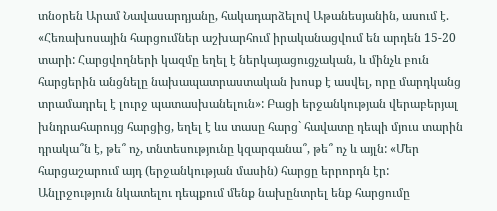տնօրեն Արամ Նավասարդյանը, հակադարձելով Աթանեսյանին, ասում է. «Հեռախոսային հարցումներ աշխարհում իրականացվում են արդեն 15-20 տարի: Հարցվողների կազմը եղել է ներկայացուցչական, և մինչև բուն հարցերին անցնելը նախապատրաստական խոսք է ասվել, որը մարդկանց տրամադրել է լուրջ պատասխանելուն»: Բացի երջանկության վերաբերյալ խնդրահարույց հարցից, եղել է ևս տասը հարց` հավատը դեպի մյուս տարին դրակա՞ն է, թե՞ ոչ, տնտեսությունը կզարգանա՞, թե՞ ոչ և այլն: «Մեր հարցաշարում այդ (երջանկության մասին) հարցը երրորդն էր: Անլրջություն նկատելու դեպքում մենք նախընտրել ենք հարցումը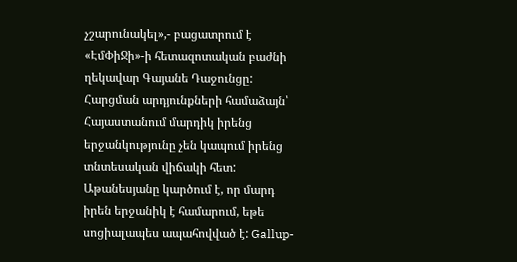չշարունակել»,- բացատրում է «ԷմՓիՋի»-ի հետազոտական բաժնի ղեկավար Գայանե Դաջունցը: Հարցման արդյունքների համաձայն՝ Հայաստանում մարդիկ իրենց երջանկությունը չեն կապում իրենց տնտեսական վիճակի հետ: Աթանեսյանը կարծում է, որ մարդ իրեն երջանիկ է համարում, եթե սոցիալապես ապահովված է: Gallup-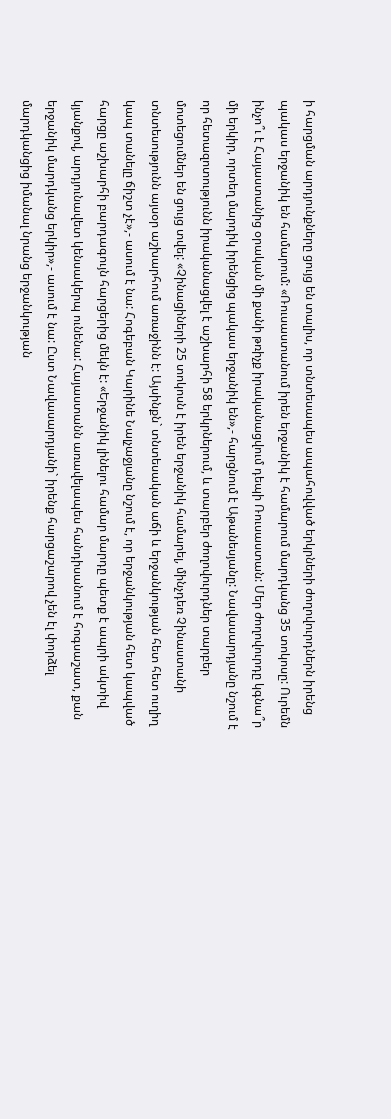ի հարցման արդյունքները ցույց են տալիս, որ տնտեսապես ապահովված երկրների ժողովուրդներն իրենց պակաս երջանիկ են համարում: «Ռուսաստանում իրեն երջանիկ է համարում մարդկանց 35 տոկոսը: Ուրեմն ինչո՞ւ է Հայաստանից օրական մի քանի թռիչք իրականացվում դեպի Ռուսաստան: Մեր ժողովուրդը կգնա՞ր մի երկիր, որտեղ մարդիկ իրենցից պակաս երջանիկ են»,- հարցնում է Աթանեսյանը: Նավասարդյանը նշում է որ հետազոտությունն իրականացվել է աշխարհի 58 երկրներում, և տարբեր ժողովուրդներ տարբեր մոտեցումներ են ցույց տվել: «Չինացիների 25 տոկոսն է իրեն երջանիկ համարել, մինչդեռ Չինաստանի տնտեսությունն այսօր աշխարհում առաջինն է: Այսինքն` տնտեսական աճի և երջանկության հետ հետ ուղիղ կապ տանելը ճիշտ չէ»,- ասում է նա: Հոգեբան Կարինե Նալչաջյանը նշում է, որ երջանկության հետ կապված հարցը աշխարհի բարդագույն հարցերից մեկն է: «Երջանիկ լինելու համար մարդը պետք է ապրի ակտիվ կյանքով, արդյունավետ կենսակերպ ունենա: Հայաստանն առավելապես հանդիսանում է հոգսաշատ, քան երջանիկ մարդկանց երկիր»,- ասում է նա: Ըստ Նավասարդյանի` իրենք հարցաշարով չեն էլ փորձել մարդկանցից իմանալ նրանց երջանկության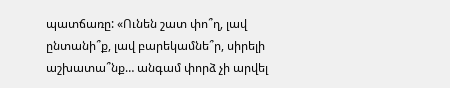պատճառը: «Ունեն շատ փո՞ղ, լավ ընտանի՞ք, լավ բարեկամնե՞ր, սիրելի աշխատա՞նք… անգամ փորձ չի արվել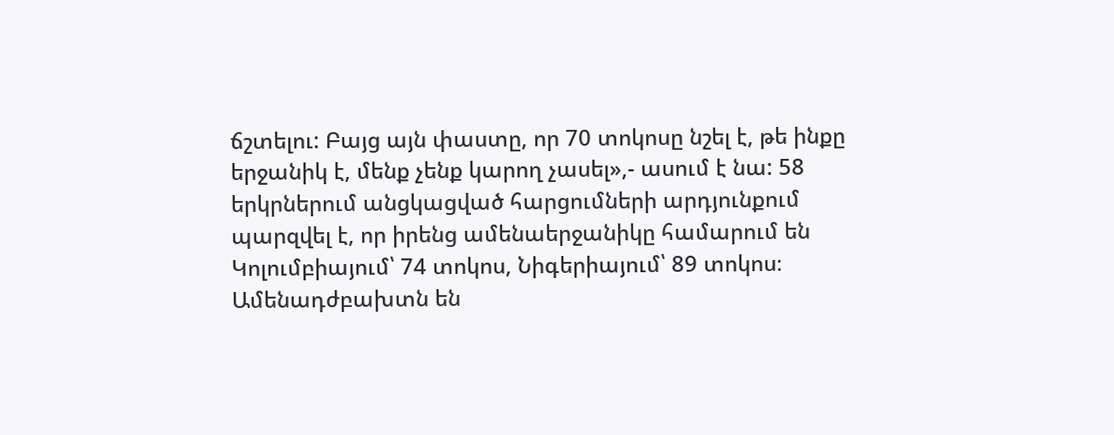ճշտելու: Բայց այն փաստը, որ 70 տոկոսը նշել է, թե ինքը երջանիկ է, մենք չենք կարող չասել»,- ասում է նա: 58 երկրներում անցկացված հարցումների արդյունքում պարզվել է, որ իրենց ամենաերջանիկը համարում են Կոլումբիայում՝ 74 տոկոս, Նիգերիայում՝ 89 տոկոս։ Ամենադժբախտն են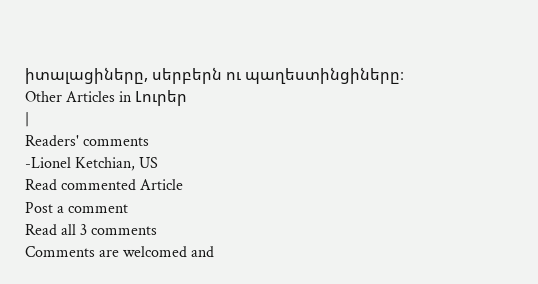իտալացիները, սերբերն ու պաղեստինցիները։
Other Articles in Լուրեր
|
Readers' comments
-Lionel Ketchian, US
Read commented Article
Post a comment
Read all 3 comments
Comments are welcomed and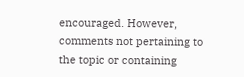encouraged. However, comments not pertaining to the topic or containing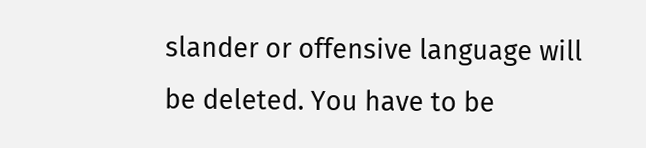slander or offensive language will be deleted. You have to be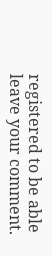registered to be able leave your comment.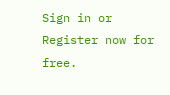Sign in or Register now for free.